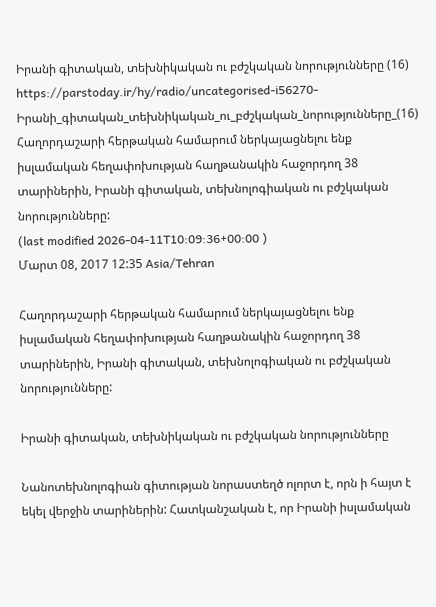Իրանի գիտական, տեխնիկական ու բժշկական նորությունները (16)
https://parstoday.ir/hy/radio/uncategorised-i56270-Իրանի_գիտական_տեխնիկական_ու_բժշկական_նորությունները_(16)
Հաղորդաշարի հերթական համարում ներկայացնելու ենք իսլամական հեղափոխության հաղթանակին հաջորդող 38 տարիներին, Իրանի գիտական, տեխնոլոգիական ու բժշկական նորությունները:
(last modified 2026-04-11T10:09:36+00:00 )
Մարտ 08, 2017 12:35 Asia/Tehran

Հաղորդաշարի հերթական համարում ներկայացնելու ենք իսլամական հեղափոխության հաղթանակին հաջորդող 38 տարիներին, Իրանի գիտական, տեխնոլոգիական ու բժշկական նորությունները:

Իրանի գիտական, տեխնիկական ու բժշկական նորությունները

Նանոտեխնոլոգիան գիտության նորաստեղծ ոլորտ է, որն ի հայտ է եկել վերջին տարիներին: Հատկանշական է, որ Իրանի իսլամական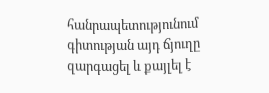հանրապետությունում գիտության այդ ճյուղը զարգացել և քայլել է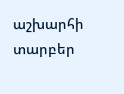աշխարհի տարբեր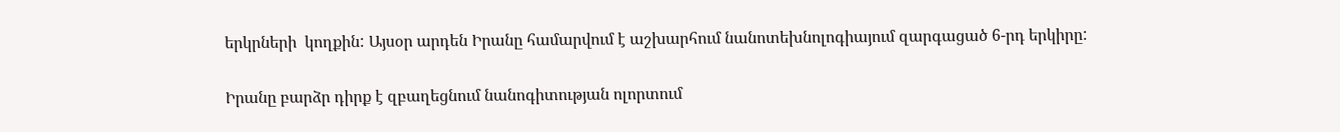երկրների  կողքին: Այսօր արդեն Իրանը համարվում է աշխարհում նանոտեխնոլոգիայում զարգացած 6-րդ երկիրը:

Իրանը բարձր դիրք է զբաղեցնում նանոգիտության ոլորտում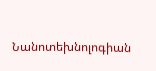Նանոտեխնոլոգիան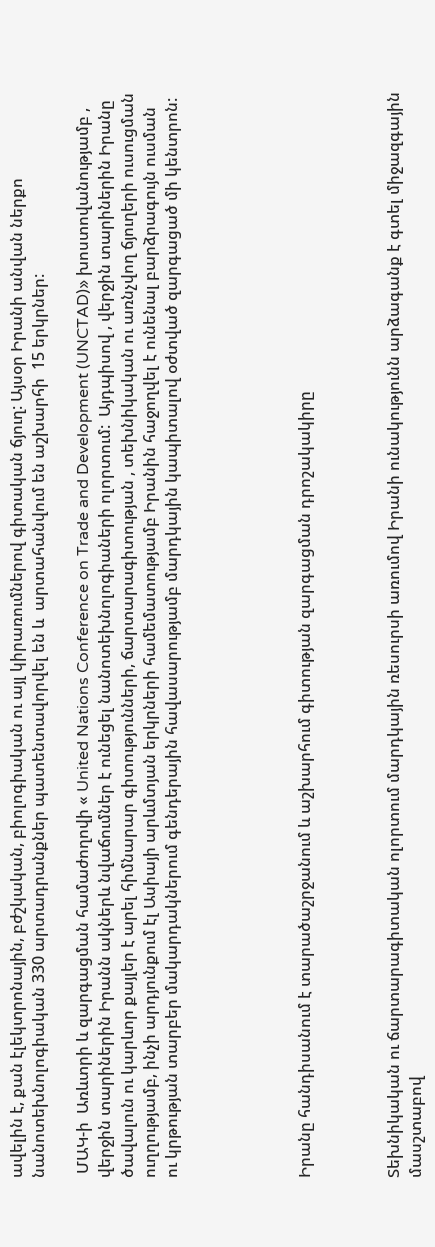ավելին է, քան էլեկտրոնային, բժշկական, բիոլոգիական ու այլ կիրառումներով գիտական ճյուղ: Այսօր Իրանի անվան ներքո  նանոտեխնոլոգիական 330 արտադրանքներ պատենտավորվել են և  արտահանվում են աշխարհի  15 երկրներ:

 ՄԱԿ-ի  Առևտրի և զարգացման համաժողովի « United Nations Conference on Trade and Development (UNCTAD)» խոստովանությամբ , վերջին տարիներին Իրանն ակներև նվաճումներ է ունեցել նանոտեխնոլոգիաների ոլորտում:  Այդպիսով , վերջին տարիներին Իրանը ծավալուն ու կարևոր քայլեր է արել հիմնարար գիտությունների, ճարտարագիտության , տեխնիկական ու առնչվող ճյուղերի ուսուցման ուղղությամբ, ինչի արդյունքում էլ Ասիայի արևմտյան երկրների համեմատությամբ Իրանին հաջողվել է ունենալ բարձրագույն ուսման ու կրթության տարբեր մակարդակներում գենդերային հավասարությամբ մարդկային կապիտալով օժտված զարգացած մի կենտրոն:





Իրանը հանդիսանում է տարածաշրջանում և աշխարհում գիտության զարգացման դրոշակակիրը



Տեխնիկական ու ճարտարագիտական ոլորտում մարդկային ռեսուրսի առումով Իրանի ունակությունն արձագանք է գտել միջազգային մասշտաբով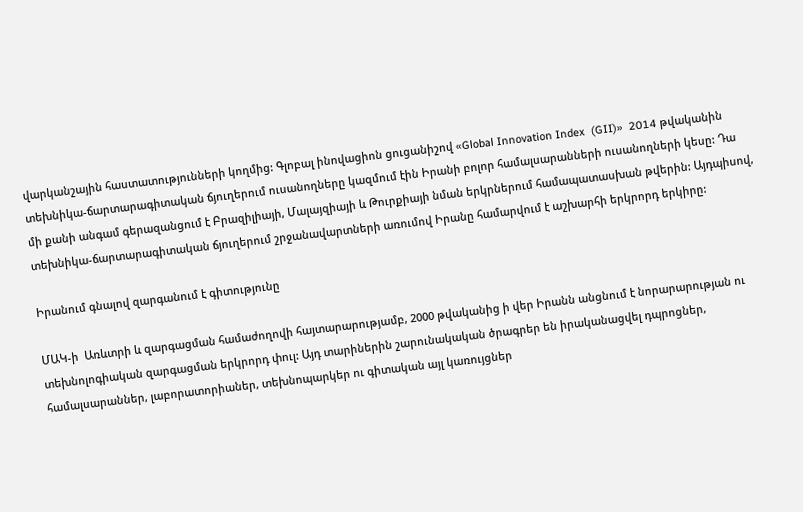վարկանշային հաստատությունների կողմից: Գլոբալ ինովացիոն ցուցանիշով «Global Innovation Index  (GII)»  2014 թվականին տեխնիկա-ճարտարագիտական ճյուղերում ուսանողները կազմում էին Իրանի բոլոր համալսարանների ուսանողների կեսը: Դա մի քանի անգամ գերազանցում է Բրազիլիայի, Մալայզիայի և Թուրքիայի նման երկրներում համապատասխան թվերին: Այդպիսով, տեխնիկա-ճարտարագիտական ճյուղերում շրջանավարտների առումով Իրանը համարվում է աշխարհի երկրորդ երկիրը:

Իրանում գնալով զարգանում է գիտությունը

ՄԱԿ-ի  Առևտրի և զարգացման համաժողովի հայտարարությամբ, 2000 թվականից ի վեր Իրանն անցնում է նորարարության ու տեխնոլոգիական զարգացման երկրորդ փուլ: Այդ տարիներին շարունակական ծրագրեր են իրականացվել դպրոցներ, համալսարաններ, լաբորատորիաներ, տեխնոպարկեր ու գիտական այլ կառույցներ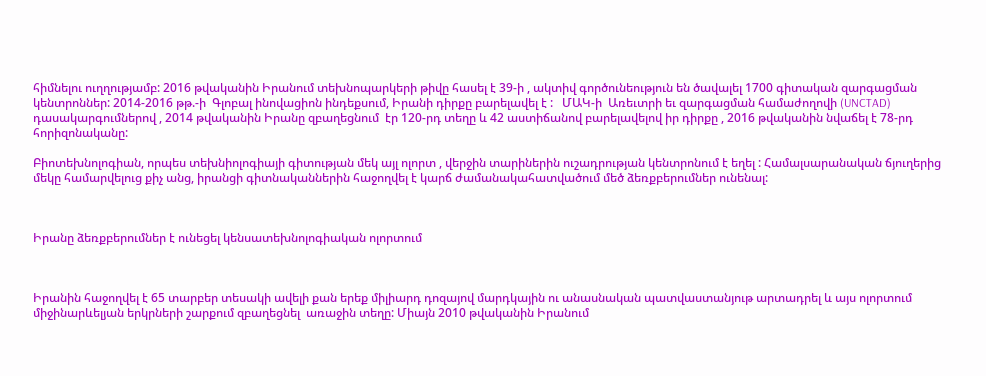հիմնելու ուղղությամբ: 2016 թվականին Իրանում տեխնոպարկերի թիվը հասել է 39-ի , ակտիվ գործունեություն են ծավալել 1700 գիտական զարգացման կենտրոններ: 2014-2016 թթ.-ի  Գլոբալ ինովացիոն ինդեքսում, Իրանի դիրքը բարելավել է :   ՄԱԿ-ի  Առեւտրի եւ զարգացման համաժողովի (UNCTAD)  դասակարգումներով , 2014 թվականին Իրանը զբաղեցնում  էր 120-րդ տեղը և 42 աստիճանով բարելավելով իր դիրքը , 2016 թվականին նվաճել է 78-րդ հորիզոնականը:

Բիոտեխնոլոգիան, որպես տեխնիոլոգիայի գիտության մեկ այլ ոլորտ , վերջին տարիներին ուշադրության կենտրոնում է եղել : Համալսարանական ճյուղերից մեկը համարվելուց քիչ անց, իրանցի գիտնականներին հաջողվել է կարճ ժամանակահատվածում մեծ ձեռքբերումներ ունենալ:



Իրանը ձեռքբերումներ է ունեցել կենսատեխնոլոգիական ոլորտում



Իրանին հաջողվել է 65 տարբեր տեսակի ավելի քան երեք միլիարդ դոզայով մարդկային ու անասնական պատվաստանյութ արտադրել և այս ոլորտում միջինարևելյան երկրների շարքում զբաղեցնել  առաջին տեղը: Միայն 2010 թվականին Իրանում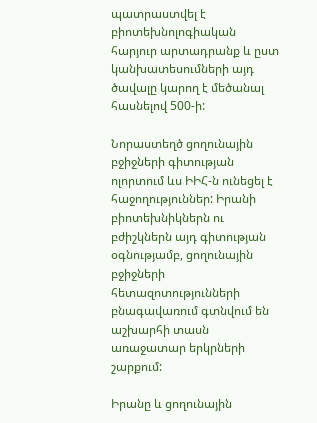պատրաստվել է բիոտեխնոլոգիական հարյուր արտադրանք և ըստ կանխատեսումների այդ ծավալը կարող է մեծանալ հասնելով 500-ի:

Նորաստեղծ ցողունային բջիջների գիտության ոլորտում ևս ԻԻՀ-ն ունեցել է հաջողություններ: Իրանի բիոտեխնիկներն ու բժիշկներն այդ գիտության օգնությամբ, ցողունային բջիջների հետազոտությունների բնագավառում գտնվում են աշխարհի տասն առաջատար երկրների շարքում:

Իրանը և ցողունային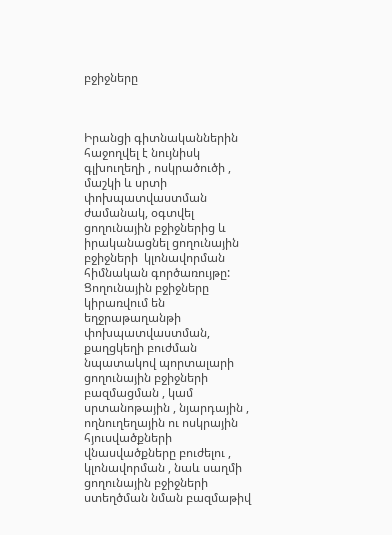բջիջները



Իրանցի գիտնականներին հաջողվել է նույնիսկ գլխուղեղի , ոսկրածուծի , մաշկի և սրտի փոխպատվաստման ժամանակ, օգտվել ցողունային բջիջներից և իրականացնել ցողունային բջիջների  կլոնավորման հիմնական գործառույթը: Ցողունային բջիջները կիրառվում են եղջրաթաղանթի փոխպատվաստման, քաղցկեղի բուժման նպատակով պորտալարի ցողունային բջիջների բազմացման , կամ սրտանոթային , նյարդային , ողնուղեղային ու ոսկրային հյուսվածքների վնասվածքները բուժելու , կլոնավորման , նաև սաղմի ցողունային բջիջների ստեղծման նման բազմաթիվ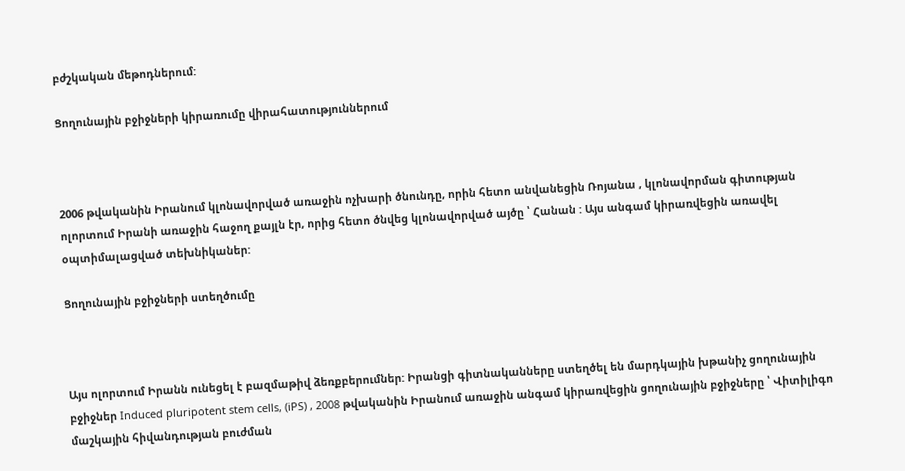բժշկական մեթոդներում:

Ցողունային բջիջների կիրառումը վիրահատություններում



2006 թվականին Իրանում կլոնավորված առաջին ոչխարի ծնունդը, որին հետո անվանեցին Ռոյանա , կլոնավորման գիտության ոլորտում Իրանի առաջին հաջող քայլն էր, որից հետո ծնվեց կլոնավորված այծը ՝ Հանան : Այս անգամ կիրառվեցին առավել օպտիմալացված տեխնիկաներ:

Ցողունային բջիջների ստեղծումը



Այս ոլորտում Իրանն ունեցել է բազմաթիվ ձեռքբերումներ: Իրանցի գիտնականները ստեղծել են մարդկային խթանիչ ցողունային բջիջներ Induced pluripotent stem cells, (iPS) , 2008 թվականին Իրանում առաջին անգամ կիրառվեցին ցողունային բջիջները ՝ Վիտիլիգո մաշկային հիվանդության բուժման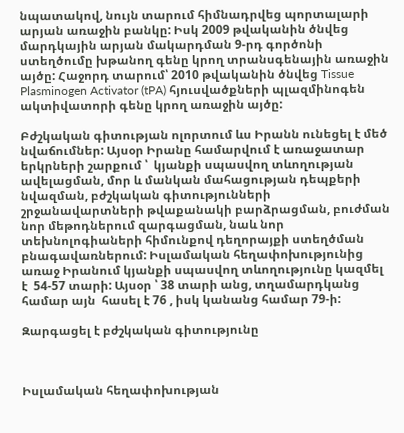նպատակով, նույն տարում հիմնադրվեց պորտալարի արյան առաջին բանկը: Իսկ 2009 թվականին ծնվեց մարդկային արյան մակարդման 9-րդ գործոնի ստեղծումը խթանող գենը կրող տրանսգենային առաջին այծը: Հաջորդ տարում՝ 2010 թվականին ծնվեց Tissue Plasminogen Activator (tPA) հյուսվածքների պլազմինոգեն ակտիվատորի գենը կրող առաջին այծը:

Բժշկական գիտության ոլորտում ևս Իրանն ունեցել է մեծ նվաճումներ: Այսօր Իրանը համարվում է առաջատար երկրների շարքում ՝  կյանքի սպասվող տևողության  ավելացման, մոր և մանկան մահացության դեպքերի նվազման, բժշկական գիտությունների շրջանավարտների թվաքանակի բարձրացման, բուժման նոր մեթոդներում զարգացման, նաև նոր տեխնոլոգիաների հիմունքով դեղորայքի ստեղծման բնագավառներում: Իսլամական հեղափոխությունից առաջ Իրանում կյանքի սպասվող տևողությունը կազմել է  54-57 տարի: Այսօր ՝ 38 տարի անց, տղամարդկանց համար այն  հասել է 76 , իսկ կանանց համար 79-ի:

Զարգացել է բժշկական գիտությունը



Իսլամական հեղափոխության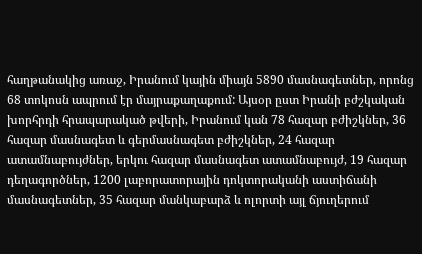հաղթանակից առաջ, Իրանում կային միայն 5890 մասնագետներ, որոնց 68 տոկոսն ապրում էր մայրաքաղաքում: Այսօր ըստ Իրանի բժշկական խորհրդի հրապարակած թվերի, Իրանում կան 78 հազար բժիշկներ, 36 հազար մասնագետ և գերմասնագետ բժիշկներ, 24 հազար ատամնաբույժներ, երկու հազար մասնագետ ատամնաբույժ, 19 հազար դեղագործներ, 1200 լաբորատորային դոկտորականի աստիճանի մասնագետներ, 35 հազար մանկաբարձ և ոլորտի այլ ճյուղերում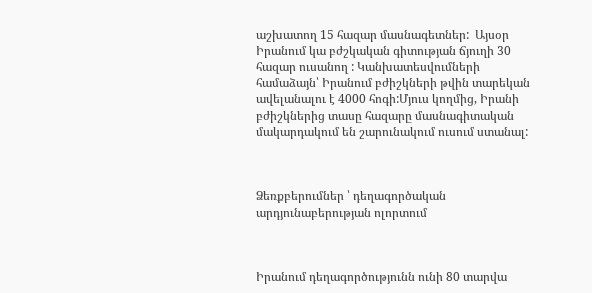աշխատող 15 հազար մասնագետներ:  Այսօր Իրանում կա բժշկական գիտության ճյուղի 30 հազար ուսանող : Կանխատեսվումների համաձայն՝ Իրանում բժիշկների թվին տարեկան ավելանալու է 4000 հոգի:Մյուս կողմից, Իրանի բժիշկներից տասը հազարը մասնագիտական մակարդակում են շարունակում ուսում ստանալ:



Ձեռքբերումներ ՝ դեղագործական արդյունաբերության ոլորտում



Իրանում դեղագործությունն ունի 80 տարվա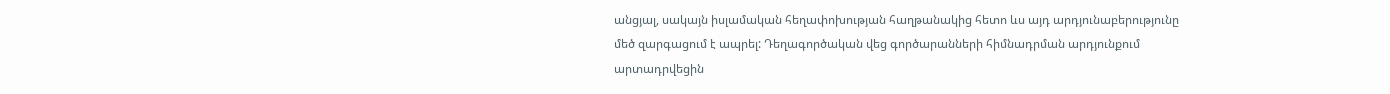անցյալ, սակայն իսլամական հեղափոխության հաղթանակից հետո ևս այդ արդյունաբերությունը մեծ զարգացում է ապրել: Դեղագործական վեց գործարանների հիմնադրման արդյունքում արտադրվեցին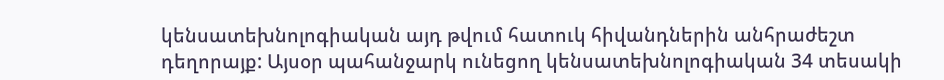կենսատեխնոլոգիական այդ թվում հատուկ հիվանդներին անհրաժեշտ դեղորայք: Այսօր պահանջարկ ունեցող կենսատեխնոլոգիական 34 տեսակի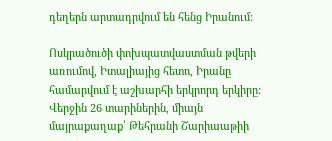դեղերն արտադրվում են հենց Իրանում:

Ոսկրածուծի փոխպատվաստման թվերի առումով, Իտալիայից հետո, Իրանը համարվում է աշխարհի երկրորդ երկիրը: Վերջին 26 տարիներին, միայն մայրաքաղաք՝ Թեհրանի Շարիաաթիի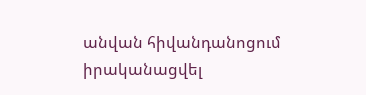անվան հիվանդանոցում իրականացվել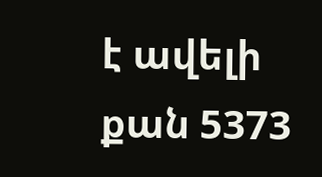է ավելի քան 5373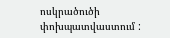ոսկրածուծի փոխպատվաստում :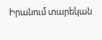Իրանում տարեկան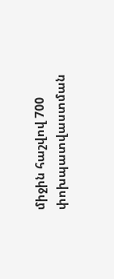միջին հաշվով 700 փոխպատվաստման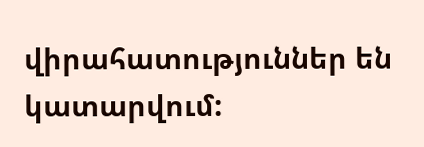վիրահատություններ են կատարվում: